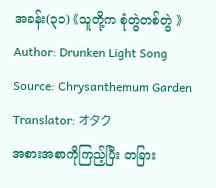အခန်း(၃၁) 《သူတို့က စုံတွဲတစ်တွဲ 》
Author: Drunken Light Song
Source: Chrysanthemum Garden
Translator: オタク
အစားအစာကိုကြည့်ပြီး တခြား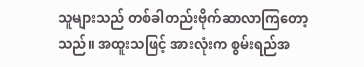သူများသည် တစ်ခါတည်းဗိုက်ဆာလာကြတော့သည်။ အထူးသဖြင့် အားလုံးက စွမ်းရည်အ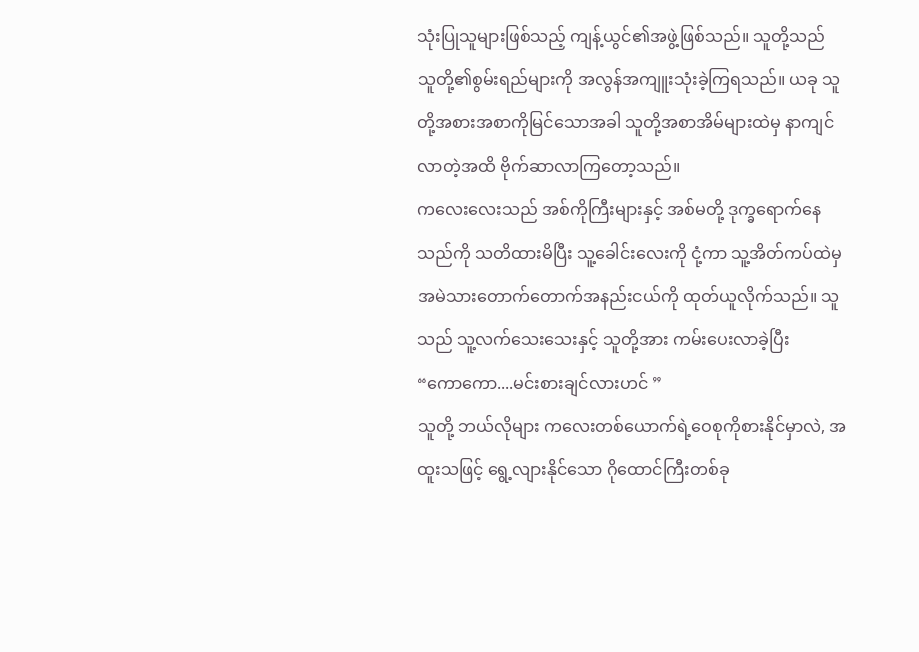သုံးပြုသူများဖြစ်သည့် ကျန့်ယွင်၏အဖွဲ့ဖြစ်သည်။ သူတို့သည် သူတို့၏စွမ်းရည်များကို အလွန်အကျူးသုံးခဲ့ကြရသည်။ ယခု သူတို့အစားအစာကိုမြင်သောအခါ သူတို့အစာအိမ်များထဲမှ နာကျင်လာတဲ့အထိ ဗိုက်ဆာလာကြတော့သည်။
ကလေးလေးသည် အစ်ကိုကြီးများနှင့် အစ်မတို့ ဒုက္ခရောက်နေသည်ကို သတိထားမိပြီး သူ့ခေါင်းလေးကို ငုံ့ကာ သူ့အိတ်ကပ်ထဲမှ အမဲသားတောက်တောက်အနည်းငယ်ကို ထုတ်ယူလိုက်သည်။ သူသည် သူ့လက်သေးသေးနှင့် သူတို့အား ကမ်းပေးလာခဲ့ပြီး
“ကောကော....မင်းစားချင်လားဟင် ”
သူတို့ ဘယ်လိုများ ကလေးတစ်ယောက်ရဲ့ဝေစုကိုစားနိုင်မှာလဲ, အထူးသဖြင့် ရွေ့လျားနိုင်သော ဂိုထောင်ကြီးတစ်ခု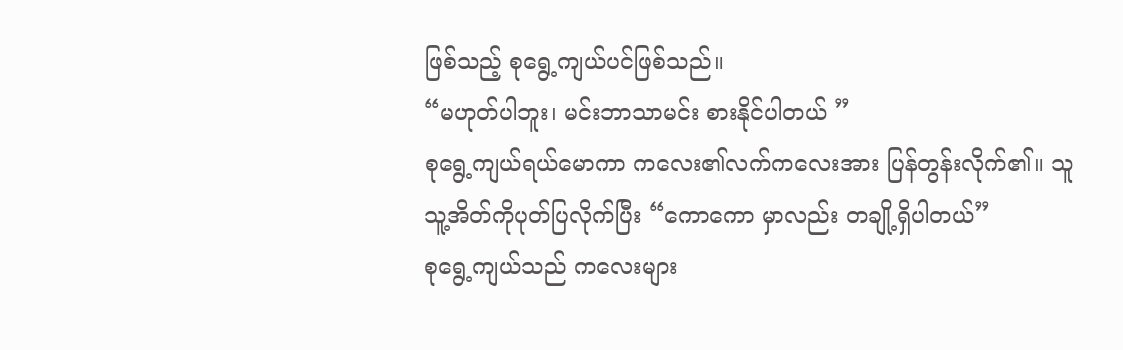ဖြစ်သည့် စုရွေ့ကျယ်ပင်ဖြစ်သည်။
“မဟုတ်ပါဘူး၊ မင်းဘာသာမင်း စားနိုင်ပါတယ် ”
စုရွေ့ကျယ်ရယ်မောကာ ကလေး၏လက်ကလေးအား ပြန်တွန်းလိုက်၏။ သူ သူ့အိတ်ကိုပုတ်ပြလိုက်ပြီး “ကောကော မှာလည်း တချို့ရှိပါတယ်”
စုရွေ့ကျယ်သည် ကလေးများ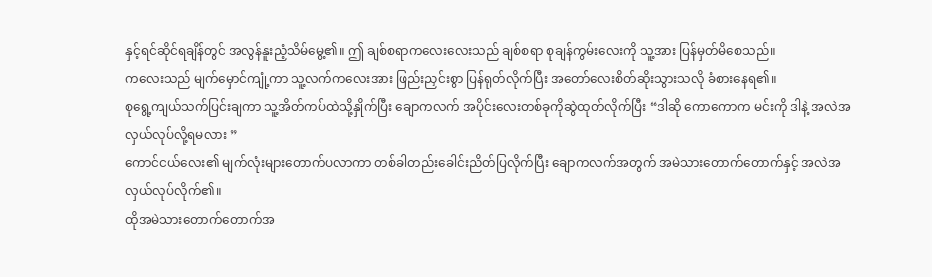နှင့်ရင်ဆိုင်ရချိန်တွင် အလွန်နူးညံ့သိမ်မွေ့၏။ ဤ ချစ်စရာကလေးလေးသည် ချစ်စရာ စုချန်ကွမ်းလေးကို သူ့အား ပြန်မှတ်မိစေသည်။
ကလေးသည် မျက်မှောင်ကျုံ့ကာ သူ့လက်ကလေးအား ဖြည်းညှင်းစွာ ပြန်ရုတ်လိုက်ပြီး အတော်လေးစိတ်ဆိုးသွားသလို ခံစားနေရ၏။
စုရွေ့ကျယ်သက်ပြင်းချကာ သူ့အိတ်ကပ်ထဲသို့နှိုက်ပြီး ချောကလက် အပိုင်းလေးတစ်ခုကိုဆွဲထုတ်လိုက်ပြီး “ဒါဆို ကောကောက မင်းကို ဒါနဲ့ အလဲအလှယ်လုပ်လို့ရမလား ”
ကောင်ငယ်လေး၏ မျက်လုံးများတောက်ပလာကာ တစ်ခါတည်းခေါင်းညိတ်ပြလိုက်ပြီး ချောကလက်အတွက် အမဲသားတောက်တောက်နှင့် အလဲအလှယ်လုပ်လိုက်၏။
ထိုအမဲသားတောက်တောက်အ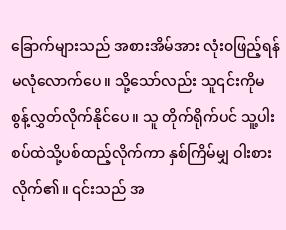ခြောက်များသည် အစားအိမ်အား လုံး၀ဖြည့်ရန်မလုံလောက်ပေ။ သို့သော်လည်း သူ၎င်းကိုမစွန့်လွှတ်လိုက်နိုင်ပေ။ သူ တိုက်ရိုက်ပင် သူ့ပါးစပ်ထဲသို့ပစ်ထည့်လိုက်ကာ နှစ်ကြိမ်မျှ ဝါးစားလိုက်၏။ ၎င်းသည် အ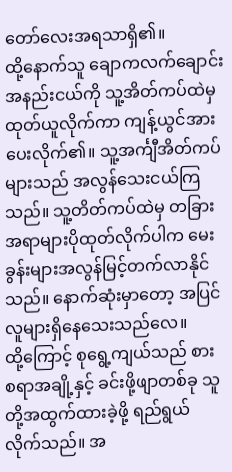တော်လေးအရသာရှိ၏။
ထို့နောက်သူ ချောကလက်ချောင်းအနည်းငယ်ကို သူ့အိတ်ကပ်ထဲမှ ထုတ်ယူလိုက်ကာ ကျန့်ယွင်အားပေးလိုက်၏။ သူ့အင်္ကျီအိတ်ကပ်များသည် အလွန်သေးငယ်ကြသည်။ သူ့တိတ်ကပ်ထဲမှ တခြားအရာများပိုထုတ်လိုက်ပါက မေးခွန်းများအလွန်မြင့်တက်လာနိုင်သည်။ နောက်ဆုံးမှာတော့ အပြင်လူများရှိနေသေးသည်လေ။
ထို့ကြောင့် စုရွေ့ကျယ်သည် စားစရာအချို့နှင့် ခင်းဖို့ဖျာတစ်ခု သူတို့အထွက်ထားခဲ့ဖို့ ရည်ရွယ်လိုက်သည်။ အ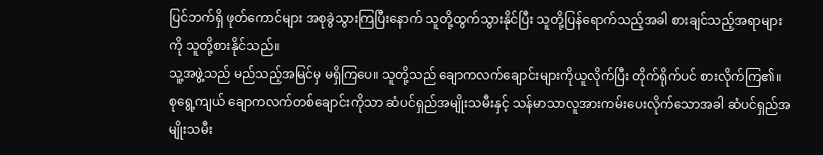ပြင်ဘက်ရှိ ဖုတ်ကောင်များ အစုခွဲသွားကြပြီးနောက် သူတို့ထွက်သွားနိုင်ပြီး သူတို့ပြန်ရောက်သည့်အခါ စားချင်သည့်အရာများကို သူတို့စားနိုင်သည်။
သူ့အဖွဲ့သည် မည်သည့်အမြင်မှ မရှိကြပေ။ သူတို့သည် ချောကလက်ချောင်းများကိုယူလိုက်ပြီး တိုက်ရိုက်ပင် စားလိုက်ကြ၏။
စုရွေ့ကျယ် ချောကလက်တစ်ချောင်းကိုသာ ဆံပင်ရှည်အမျိုးသမီးနှင့် သန်မာသာလူအားကမ်းပေးလိုက်သောအခါ ဆံပင်ရှည်အမျိုးသမီး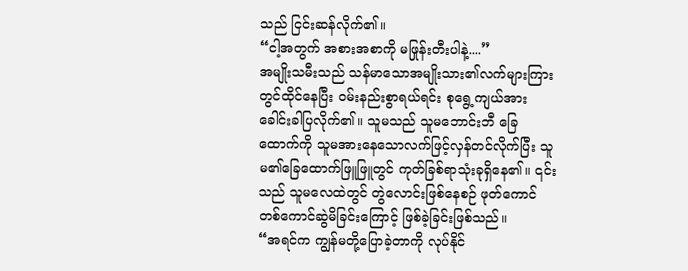သည် ငြင်းဆန်လိုက်၏။
“ငါ့အတွက် အစားအစာကို မဖြုန်းတီးပါနဲ့....”
အမျိုးသမီးသည် သန်မာသောအမျိုးသား၏လက်များကြားတွင်ထိုင်နေပြီး ၀မ်းနည်းစွာရယ်ရင်း စုရွေ့ကျယ်အားခေါင်းခါပြလိုက်၏။ သူမသည် သူမဘောင်းဘီ ခြေထောက်ကို သူမအားနေသောလက်ဖြင့်လှန်တင်လိုက်ပြီး သူမ၏ခြေထောက်ဖြူဖြူတွင် ကုတ်ခြစ်ရာသုံးခုရှိနေ၏။ ၎င်းသည် သူမလေထဲတွင် တွဲလောင်းဖြစ်နေစဉ် ဖုတ်ကောင်တစ်ကောင်ဆွဲမိခြင်းကြောင့် ဖြစ်ခဲ့ခြင်းဖြစ်သည်။
“အရင်က ကျွန်မတို့ပြောခဲ့တာကို လုပ်နိုင်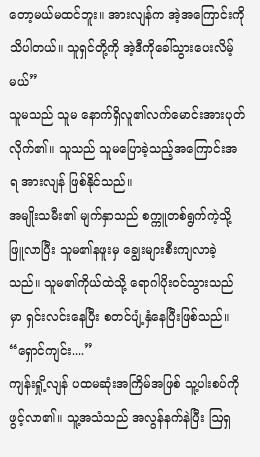တော့မယ်မထင်ဘူး။ အားလျန်က အဲ့အကြောင်းကိုသိပါတယ်။ သူရှင်တို့ကို အဲ့ဒီကိုခေါ်သွားပေးလိမ့်မယ်”
သူမသည် သူမ နောက်ရှိလူ၏လက်မောင်းအားပုတ်လိုက်၏။ သူသည် သူမပြောခဲ့သည့်အကြောင်းအရ အားလျန် ဖြစ်နိုင်သည်။
အမျိုးသမီး၏ မျက်နှာသည် စက္ကူတစ်ရွက်ကဲ့သို့ဖြူလာပြီး သူမ၏နဖူးမှ ချွေးများစီးကျလာခဲ့သည်။ သူမ၏ကိုယ်ထဲသို့ ရောဂါပိုး၀င်သွားသည်မှာ ရှင်းလင်းနေပြီး စတင်ပျံ့နှံနေပြီးဖြစ်သည်။
“ရှောင်ကျင်း....”
ကျန်းရှို့လျန် ပထမဆုံးအကြိမ်အဖြစ် သူ့ပါးစပ်ကိုဖွင့်လာ၏။ သူ့အသံသည် အလွန်နက်နဲပြီး ဩရှ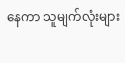နေကာ သူမျက်လုံးများ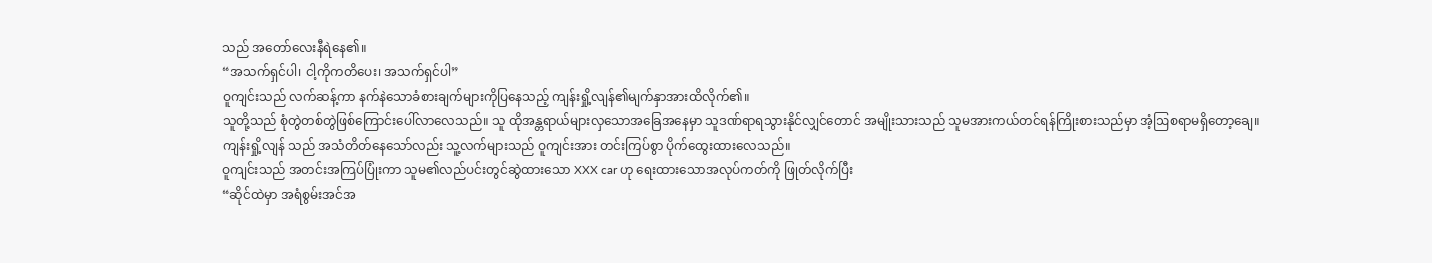သည် အတော်လေးနီရဲနေ၏။
“အသက်ရှင်ပါ၊ ငါ့ကိုကတိပေး၊ အသက်ရှင်ပါ”
ဝူကျင်းသည် လက်ဆန့်ကာ နက်နဲသောခံစားချက်များကိုပြနေသည့် ကျန်းရှို့လျန်၏မျက်နှာအားထိလိုက်၏။
သူတို့သည် စုံတွဲတစ်တွဲဖြစ်ကြောင်းပေါ်လာလေသည်။ သူ ထိုအန္တရာယ်များလှသောအခြေအနေမှာ သူဒဏ်ရာရသွားနိုင်လျှင်တောင် အမျိုးသားသည် သူမအားကယ်တင်ရန်ကြိုးစားသည်မှာ အံ့ဩစရာမရှိတော့ချေ။
ကျန်းရှို့လျန် သည် အသံတိတ်နေသော်လည်း သူ့လက်များသည် ဝူကျင်းအား တင်းကြပ်စွာ ပိုက်ထွေးထားလေသည်။
ဝူကျင်းသည် အတင်းအကြပ်ပြုံးကာ သူမ၏လည်ပင်းတွင်ဆွဲထားသော XXX car ဟု ရေးထားသောအလုပ်ကတ်ကို ဖြုတ်လိုက်ပြီး
“ဆိုင်ထဲမှာ အရံစွမ်းအင်အ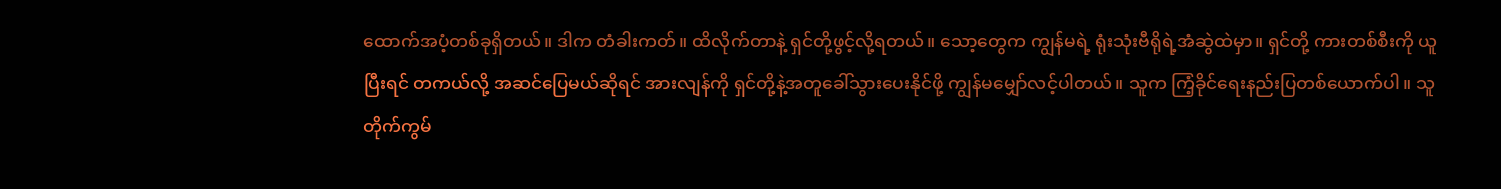ထောက်အပံ့တစ်ခုရှိတယ်။ ဒါက တံခါးကတ်။ ထိလိုက်တာနဲ့ ရှင်တို့ဖွင့်လို့ရတယ်။ သော့တွေက ကျွန်မရဲ့ ရုံးသုံးဗီရိုရဲ့အံဆွဲထဲမှာ။ ရှင်တို့ ကားတစ်စီးကို ယူပြီးရင် တကယ်လို့ အဆင်ပြေမယ်ဆိုရင် အားလျန်ကို ရှင်တို့နဲ့အတူခေါ်သွားပေးနိုင်ဖို့ ကျွန်မမျှော်လင့်ပါတယ်။ သူက ကြံ့ခိုင်ရေးနည်းပြတစ်ယောက်ပါ။ သူ တိုက်ကွမ်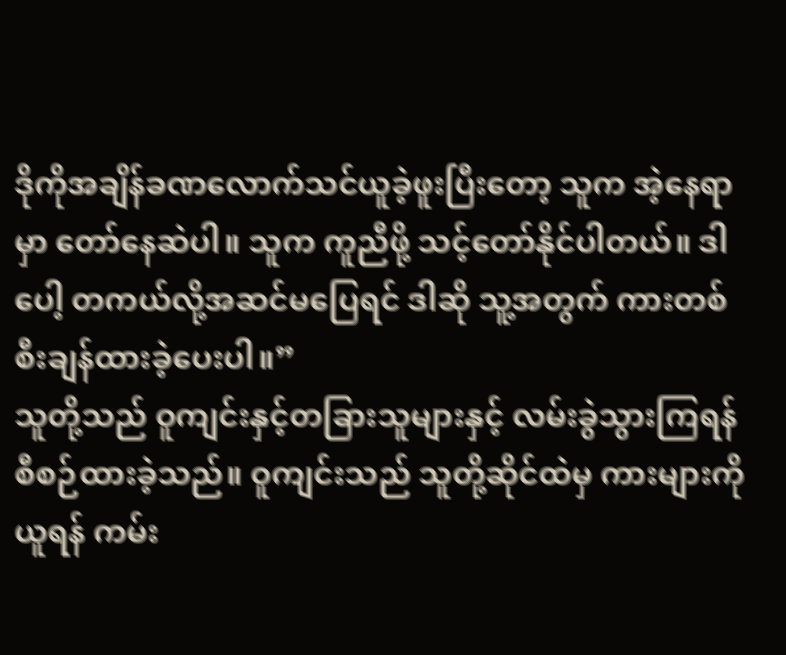ဒိုကိုအချိန်ခဏလောက်သင်ယူခဲ့ဖူးပြီးတော့ သူက အဲ့နေရာမှာ တော်နေဆဲပါ။ သူက ကူညီဖို့ သင့်တော်နိုင်ပါတယ်။ ဒါပေါ့ တကယ်လို့အဆင်မပြေရင် ဒါဆို သူ့အတွက် ကားတစ်စီးချန်ထားခဲ့ပေးပါ။”
သူတို့သည် ဝူကျင်းနှင့်တခြားသူများနှင့် လမ်းခွဲသွားကြရန် စီစဉ်ထားခဲ့သည်။ ဝူကျင်းသည် သူတို့ဆိုင်ထဲမှ ကားများကိုယူရန် ကမ်း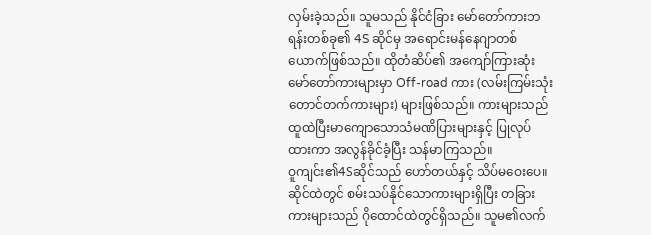လှမ်းခဲ့သည်။ သူမသည် နိုင်ငံခြား မော်တော်ကားဘရန်းတစ်ခု၏ 4S ဆိုင်မှ အရောင်းမန်နေဂျာတစ်ယောက်ဖြစ်သည်။ ထိုတံဆိပ်၏ အကျော်ကြားဆုံး မော်တော်ကားများမှာ Off-road ကား (လမ်းကြမ်းသုံးတောင်တက်ကားများ) များဖြစ်သည်။ ကားများသည် ထူထဲပြီးမာကျောသောသံမဏိပြားများနှင့် ပြုလုပ်ထားကာ အလွန်ခိုင်ခံ့ပြီး သန်မာကြသည်။
ဝူကျင်း၏4Sဆိုင်သည် ဟော်တယ်နှင့် သိပ်မဝေးပေ။ ဆိုင်ထဲတွင် စမ်းသပ်နိုင်သောကားများရှိပြီး တခြားကားများသည် ဂိုထောင်ထဲတွင်ရှိသည်။ သူမ၏လက်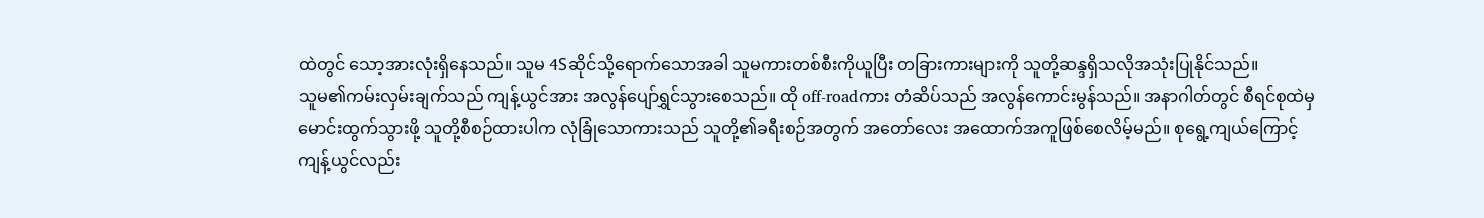ထဲတွင် သော့အားလုံးရှိနေသည်။ သူမ 4Sဆိုင်သို့ရောက်သောအခါ သူမကားတစ်စီးကိုယူပြီး တခြားကားများကို သူတို့ဆန္ဒရှိသလိုအသုံးပြုနိုင်သည်။
သူမ၏ကမ်းလှမ်းချက်သည် ကျန့်ယွင်အား အလွန်ပျော်ရွှင်သွားစေသည်။ ထို off-roadကား တံဆိပ်သည် အလွန်ကောင်းမွန်သည်။ အနာဂါတ်တွင် စီရင်စုထဲမှ မောင်းထွက်သွားဖို့ သူတို့စီစဉ်ထားပါက လုံခြုံသောကားသည် သူတို့၏ခရီးစဉ်အတွက် အတော်လေး အထောက်အကူဖြစ်စေလိမ့်မည်။ စုရွေ့ကျယ်ကြောင့် ကျန့်ယွင်လည်း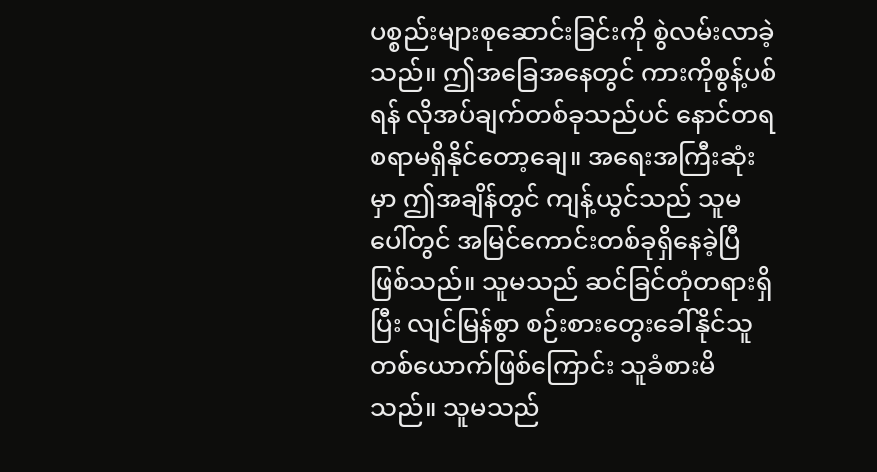ပစ္စည်းများစုဆောင်းခြင်းကို စွဲလမ်းလာခဲ့သည်။ ဤအခြေအနေတွင် ကားကိုစွန့်ပစ်ရန် လိုအပ်ချက်တစ်ခုသည်ပင် နောင်တရစရာမရှိနိုင်တော့ချေ။ အရေးအကြီးဆုံးမှာ ဤအချိန်တွင် ကျန့်ယွင်သည် သူမပေါ်တွင် အမြင်ကောင်းတစ်ခုရှိနေခဲ့ပြီဖြစ်သည်။ သူမသည် ဆင်ခြင်တုံတရားရှိပြီး လျင်မြန်စွာ စဉ်းစားတွေးခေါ်နိုင်သူတစ်ယောက်ဖြစ်ကြောင်း သူခံစားမိသည်။ သူမသည်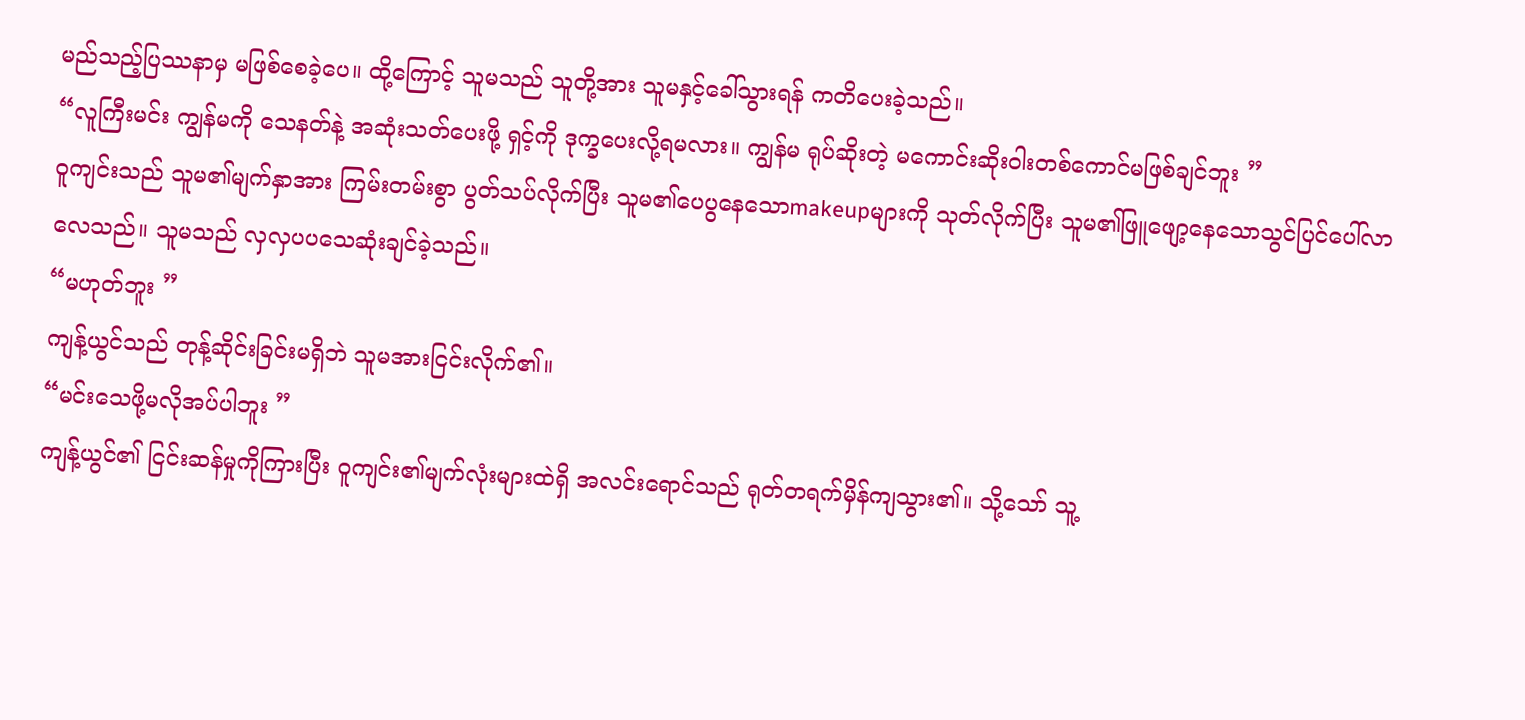မည်သည့်ပြဿနာမှ မဖြစ်စေခဲ့ပေ။ ထို့ကြောင့် သူမသည် သူတို့အား သူမနှင့်ခေါ်သွားရန် ကတိပေးခဲ့သည်။
“လူကြီးမင်း ကျွန်မကို သေနတ်နဲ့ အဆုံးသတ်ပေးဖို့ ရှင့်ကို ဒုက္ခပေးလို့ရမလား။ ကျွန်မ ရုပ်ဆိုးတဲ့ မကောင်းဆိုးဝါးတစ်ကောင်မဖြစ်ချင်ဘူး ”
ဝူကျင်းသည် သူမ၏မျက်နှာအား ကြမ်းတမ်းစွာ ပွတ်သပ်လိုက်ပြီး သူမ၏ပေပွနေသောmakeupများကို သုတ်လိုက်ပြီး သူမ၏ဖြူဖျော့နေသောသွင်ပြင်ပေါ်လာလေသည်။ သူမသည် လှလှပပသေဆုံးချင်ခဲ့သည်။
“မဟုတ်ဘူး ”
ကျန့်ယွင်သည် တုန့်ဆိုင်းခြင်းမရှိဘဲ သူမအားငြင်းလိုက်၏။
“မင်းသေဖို့မလိုအပ်ပါဘူး ”
ကျန့်ယွင်၏ ငြင်းဆန်မှုကိုကြားပြီး ဝူကျင်း၏မျက်လုံးများထဲရှိ အလင်းရောင်သည် ရုတ်တရက်မှိန်ကျသွား၏။ သို့သော် သူ့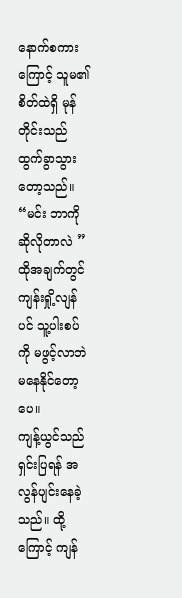နောက်စကားကြောင့် သူမ၏စိတ်ထဲရှိ မုန်တိုင်းသည် ထွက်ခွာသွားတော့သည်။
“မင်း ဘာကိုဆိုလိုတာလဲ ”
ထိုအချက်တွင် ကျန်းရှို့လျန်ပင် သူ့ပါးစပ်ကို မဖွင့်လာဘဲမနေနိုင်တော့ပေ။
ကျန့်ယွင်သည် ရှင်းပြရန် အလွန်ပျင်းနေခဲ့သည်။ ထို့ကြောင့် ကျန်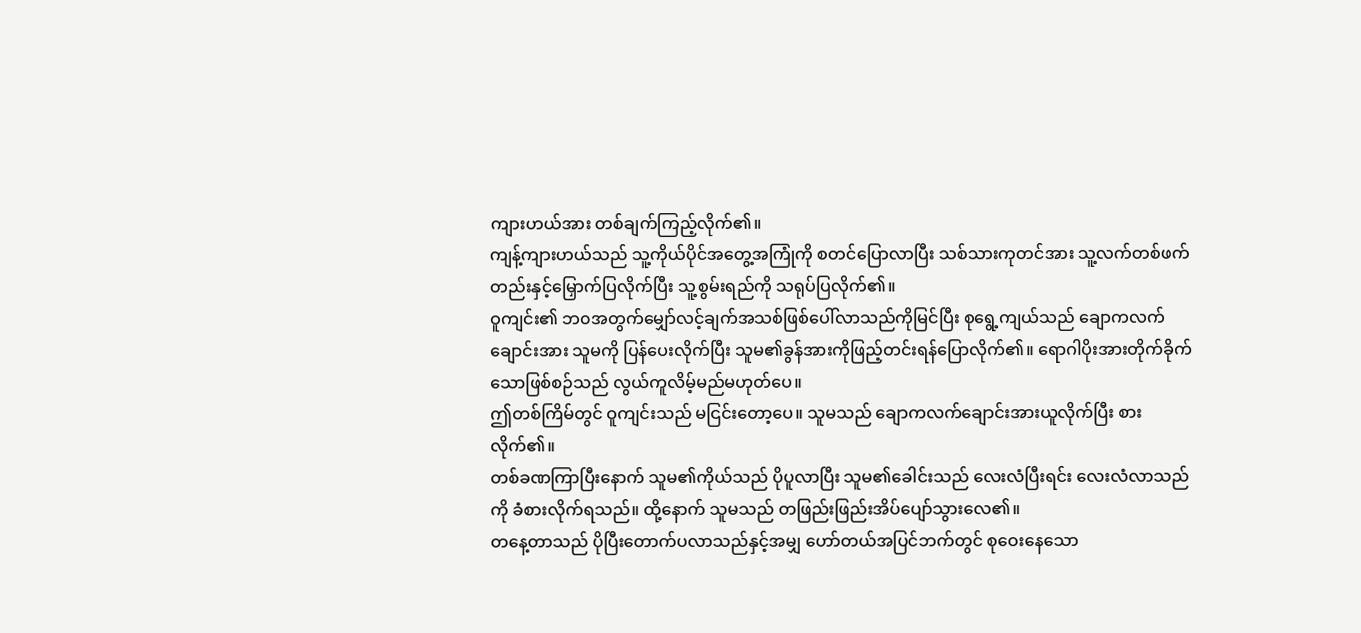ကျားဟယ်အား တစ်ချက်ကြည့်လိုက်၏။
ကျန့်ကျားဟယ်သည် သူ့ကိုယ်ပိုင်အတွေ့အကြုံကို စတင်ပြောလာပြီး သစ်သားကုတင်အား သူ့လက်တစ်ဖက်တည်းနှင့်မြှောက်ပြလိုက်ပြီး သူ့စွမ်းရည်ကို သရုပ်ပြလိုက်၏။
ဝူကျင်း၏ ဘ၀အတွက်မျှော်လင့်ချက်အသစ်ဖြစ်ပေါ်လာသည်ကိုမြင်ပြီး စုရွေ့ကျယ်သည် ချောကလက်ချောင်းအား သူမကို ပြန်ပေးလိုက်ပြီး သူမ၏ခွန်အားကိုဖြည့်တင်းရန်ပြောလိုက်၏။ ရောဂါပိုးအားတိုက်ခိုက်သောဖြစ်စဉ်သည် လွယ်ကူလိမ့်မည်မဟုတ်ပေ။
ဤတစ်ကြိမ်တွင် ဝူကျင်းသည် မငြင်းတော့ပေ။ သူမသည် ချောကလက်ချောင်းအားယူလိုက်ပြီး စားလိုက်၏။
တစ်ခဏကြာပြီးနောက် သူမ၏ကိုယ်သည် ပိုပူလာပြီး သူမ၏ခေါင်းသည် လေးလံပြီးရင်း လေးလံလာသည်ကို ခံစားလိုက်ရသည်။ ထို့နောက် သူမသည် တဖြည်းဖြည်းအိပ်ပျော်သွားလေ၏။
တနေ့တာသည် ပိုပြီးတောက်ပလာသည်နှင့်အမျှ ဟော်တယ်အပြင်ဘက်တွင် စုဝေးနေသော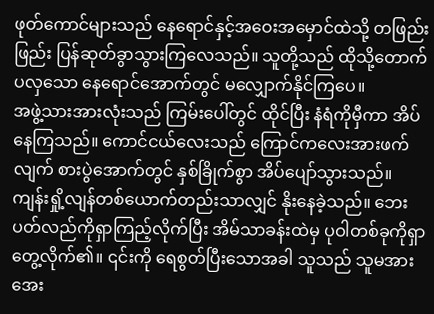ဖုတ်ကောင်များသည် နေရောင်နှင့်အဝေးအမှောင်ထဲသို့ တဖြည်းဖြည်း ပြန်ဆုတ်ခွာသွားကြလေသည်။ သူတို့သည် ထိုသို့တောက်ပလှသော နေရောင်အောက်တွင် မလျှောက်နိုင်ကြပေ။
အဖွဲ့သားအားလုံးသည် ကြမ်းပေါ်တွင် ထိုင်ပြီး နံရံကိုမှီကာ အိပ်နေကြသည်။ ကောင်ငယ်လေးသည် ကြောင်ကလေးအားဖက်လျက် စားပွဲအောက်တွင် နှစ်ခြိုက်စွာ အိပ်ပျော်သွားသည်။
ကျန်းရှို့လျန်တစ်ယောက်တည်းသာလျှင် နိုးနေခဲ့သည်။ ဘေးပတ်လည်ကိုရှာကြည့်လိုက်ပြီး အိမ်သာခန်းထဲမှ ပုဝါတစ်ခုကိုရှာတွေ့လိုက်၏။ ၎င်းကို ရေစွတ်ပြီးသောအခါ သူသည် သူမအားအေး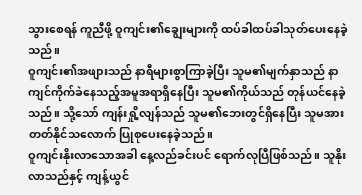သွားစေရန် ကူညီဖို့ ဝူကျင်း၏ချွေးများကို ထပ်ခါထပ်ခါသုတ်ပေးနေခဲ့သည်။
ဝူကျင်း၏အဖျားသည် နာရီများစွာကြာခဲ့ပြီး သူမ၏မျက်နှာသည် နာကျင်ကိုက်ခဲနေသည့်အမူအရာရှိနေပြီး သူမ၏ကိုယ်သည် တုန်ယင်နေခဲ့သည်။ သို့သော် ကျန်းရှို့လျန်သည် သူမ၏ဘေးတွင်ရှိနေပြီး သူမအား တတ်နိုင်သလောက် ပြုစုပေးနေခဲ့သည်။
ဝူကျင်းနိုးလာသောအခါ နေ့လည်ခင်းပင် ရောက်လုပြီဖြစ်သည်။ သူနိုးလာသည်နှင့် ကျန့်ယွင်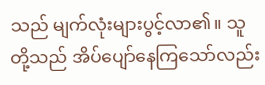သည် မျက်လုံးများပွင့်လာ၏။ သူတို့သည် အိပ်ပျော်နေကြသော်လည်း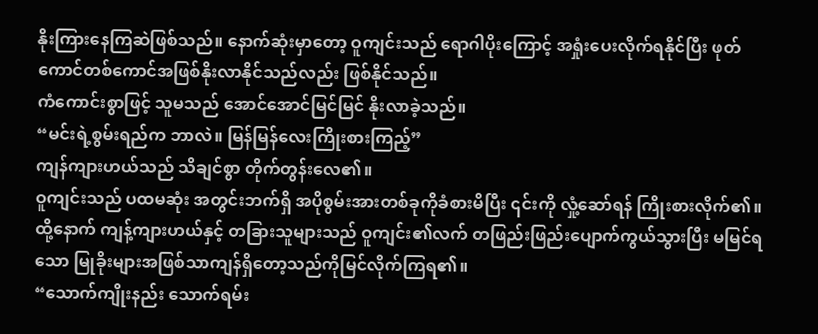နိုးကြားနေကြဆဲဖြစ်သည်။ နောက်ဆုံးမှာတော့ ဝူကျင်းသည် ရောဂါပိုးကြောင့် အရှုံးပေးလိုက်ရနိုင်ပြီး ဖုတ်ကောင်တစ်ကောင်အဖြစ်နိုးလာနိုင်သည်လည်း ဖြစ်နိုင်သည်။
ကံကောင်းစွာဖြင့် သူမသည် အောင်အောင်မြင်မြင် နိုးလာခဲ့သည်။
“မင်းရဲ့စွမ်းရည်က ဘာလဲ။ မြန်မြန်လေးကြိုးစားကြည့်”
ကျန်ကျားဟယ်သည် သိချင်စွာ တိုက်တွန်းလေ၏။
ဝူကျင်းသည် ပထမဆုံး အတွင်းဘက်ရှိ အပိုစွမ်းအားတစ်ခုကိုခံစားမိပြီး ၎င်းကို လှုံ့ဆော်ရန် ကြိုးစားလိုက်၏။ ထို့နောက် ကျန့်ကျားဟယ်နှင့် တခြားသူများသည် ဝူကျင်း၏လက် တဖြည်းဖြည်းပျောက်ကွယ်သွားပြီး မမြင်ရသော မြုခိုးများအဖြစ်သာကျန်ရှိတော့သည်ကိုမြင်လိုက်ကြရ၏။
“သောက်ကျိုးနည်း သောက်ရမ်း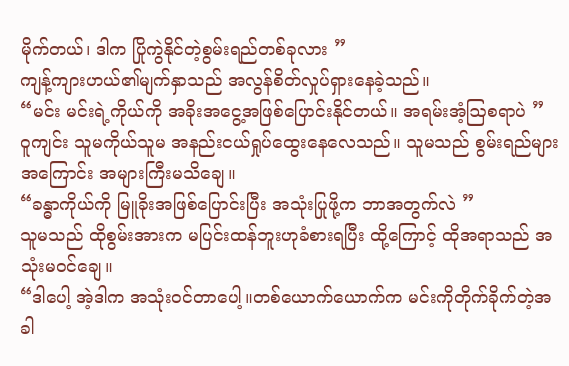မိုက်တယ်၊ ဒါက ပြိုကွဲနိုင်တဲ့စွမ်းရည်တစ်ခုလား ”
ကျန့်ကျားဟယ်၏မျက်နှာသည် အလွန်စိတ်လှုပ်ရှားနေခဲ့သည်။
“မင်း မင်းရဲ့ကိုယ်ကို အခိုးအငွေ့အဖြစ်ပြောင်းနိုင်တယ်။ အရမ်းအံ့ဩစရာပဲ ”
ဝူကျင်း သူမကိုယ်သူမ အနည်းငယ်ရှုပ်ထွေးနေလေသည်။ သူမသည် စွမ်းရည်များအကြောင်း အများကြီးမသိချေ။
“ခန္ဓာကိုယ်ကို မြူခိုးအဖြစ်ပြောင်းပြီး အသုံးပြုဖို့က ဘာအတွက်လဲ ”
သူမသည် ထိုစွမ်းအားက မပြင်းထန်ဘူးဟုခံစားရပြီး ထို့ကြောင့် ထိုအရာသည် အသုံးမ၀င်ချေ။
“ဒါပေါ့ အဲ့ဒါက အသုံး၀င်တာပေါ့။တစ်ယောက်ယောက်က မင်းကိုတိုက်ခိုက်တဲ့အခါ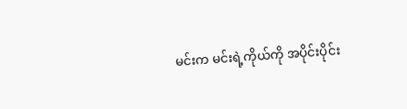မင်းက မင်းရဲ့ကိုယ်ကို အပိုင်းပိုင်း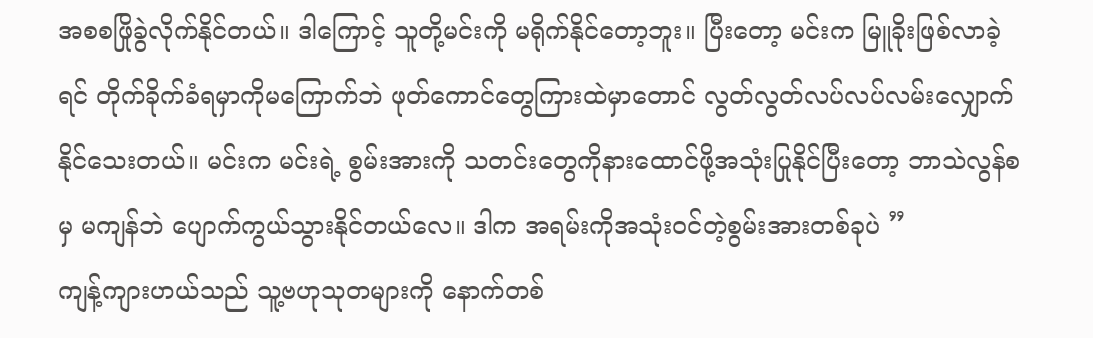အစစဖြိုခွဲလိုက်နိုင်တယ်။ ဒါကြောင့် သူတို့မင်းကို မရိုက်နိုင်တော့ဘူး။ ပြီးတော့ မင်းက မြူခိုးဖြစ်လာခဲ့ရင် တိုက်ခိုက်ခံရမှာကိုမကြောက်ဘဲ ဖုတ်ကောင်တွေကြားထဲမှာတောင် လွတ်လွတ်လပ်လပ်လမ်းလျှောက်နိုင်သေးတယ်။ မင်းက မင်းရဲ့ စွမ်းအားကို သတင်းတွေကိုနားထောင်ဖို့အသုံးပြုနိုင်ပြီးတော့ ဘာသဲလွန်စမှ မကျန်ဘဲ ပျောက်ကွယ်သွားနိုင်တယ်လေ။ ဒါက အရမ်းကိုအသုံး၀င်တဲ့စွမ်းအားတစ်ခုပဲ ”
ကျန့်ကျားဟယ်သည် သူ့ဗဟုသုတများကို နောက်တစ်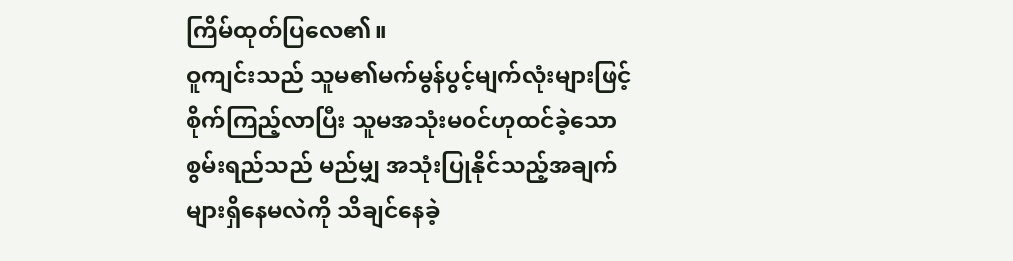ကြိမ်ထုတ်ပြလေ၏။
ဝူကျင်းသည် သူမ၏မက်မွန်ပွင့်မျက်လုံးများဖြင့် စိုက်ကြည့်လာပြီး သူမအသုံးမ၀င်ဟုထင်ခဲ့သော စွမ်းရည်သည် မည်မျှ အသုံးပြုနိုင်သည့်အချက်များရှိနေမလဲကို သိချင်နေခဲ့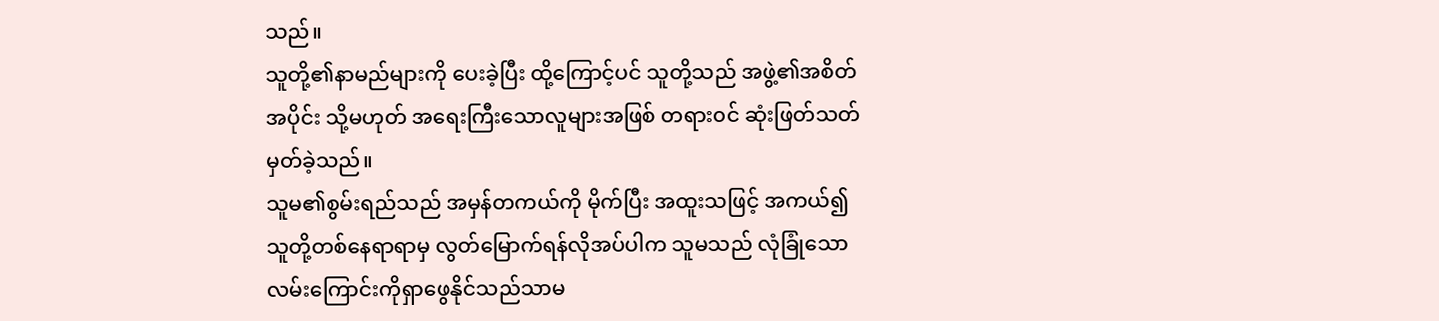သည်။
သူတို့၏နာမည်များကို ပေးခဲ့ပြီး ထို့ကြောင့်ပင် သူတို့သည် အဖွဲ့၏အစိတ်အပိုင်း သို့မဟုတ် အရေးကြီးသောလူများအဖြစ် တရား၀င် ဆုံးဖြတ်သတ်မှတ်ခဲ့သည်။
သူမ၏စွမ်းရည်သည် အမှန်တကယ်ကို မိုက်ပြီး အထူးသဖြင့် အကယ်၍ သူတို့တစ်နေရာရာမှ လွတ်မြောက်ရန်လိုအပ်ပါက သူမသည် လုံခြုံသောလမ်းကြောင်းကိုရှာဖွေနိုင်သည်သာမ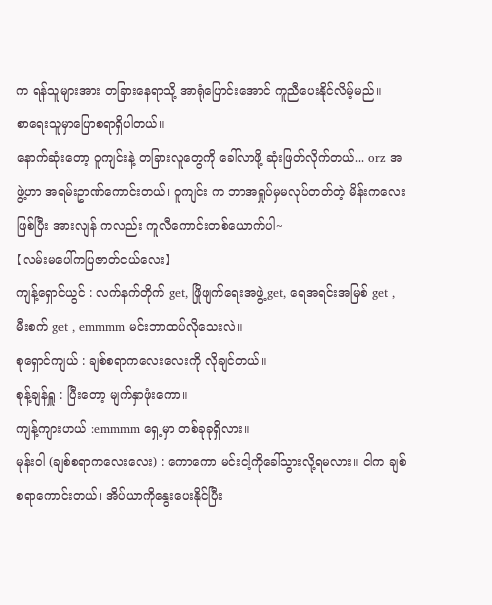က ရန်သူများအား တခြားနေရာသို့ အာရုံပြောင်းအောင် ကူညီပေးနိုင်လိမ့်မည်။
စာရေးသူမှာပြောစရာရှိပါတယ်။
နောက်ဆုံးတော့ ဝူကျင်းနဲ့ တခြားလူတွေကို ခေါ်လာဖို့ ဆုံးဖြတ်လိုက်တယ်... orz အဖွဲ့ဟာ အရမ်းဥာဏ်ကောင်းတယ်၊ ဝူကျင်း က ဘာအရှုပ်မှမလုပ်တတ်တဲ့ မိန်းကလေးဖြစ်ပြီး အားလျန် ကလည်း ကူလီကောင်းတစ်ယောက်ပါ~
【လမ်းမပေါ်ကပြဇာတ်ငယ်လေး】
ကျန့်ရှောင်ယွင် : လက်နက်တိုက် get, ဖြိုဖျက်ရေးအဖွဲ့ get, ရေအရင်းအမြစ် get , မီးစက် get , emmmm မင်းဘာထပ်လိုသေးလဲ။
စုရှောင်ကျယ် : ချစ်စရာကလေးလေးကို လိုချင်တယ်။
စုန့်ချန်ရှူ : ပြီးတော့ မျက်နှာဖုံးကော။
ကျန့်ကျားဟယ် :emmmm ရှေ့မှာ တစ်ခုခုရှိလား။
မုန်းဝါ (ချစ်စရာကလေးလေး) : ကောကော မင်းငါ့ကိုခေါ်သွားလို့ရမလား။ ငါက ချစ်စရာကောင်းတယ်၊ အိပ်ယာကိုနွေးပေးနိုင်ပြီး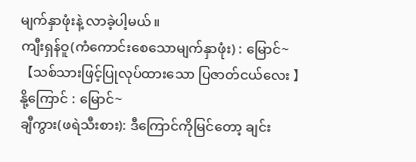မျက်နှာဖုံးနဲ့ လာခဲ့ပါ့မယ်။
ကျီးရှန်ဝူ(ကံကောင်းစေသောမျက်နှာဖုံး) : မြောင်~
【သစ်သားဖြင့်ပြုလုပ်ထားသော ပြဇာတ်ငယ်လေး 】
နို့ကြောင် : မြောင်~
ချီကွား(ဖရဲသီးစား): ဒီကြောင်ကိုမြင်တော့ ချင်း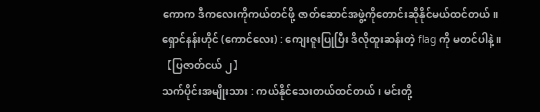ကောက ဒီကလေးကိုကယ်တင်ဖို့ ဇာတ်ဆောင်အဖွဲ့ကိုတောင်းဆိုနိုင်မယ်ထင်တယ်။
ရှောင်နန်းဟိုင် (ကောင်လေး) : ကျေးဇူးပြုပြီး ဒိလိုထူးဆန်းတဲ့ flag ကို မတင်ပါနဲ့။
【ပြဇာတ်ငယ် ၂】
သက်ပိုင်းအမျိုးသား : ကယ်နိုင်သေးတယ်ထင်တယ်၊ မင်းတို့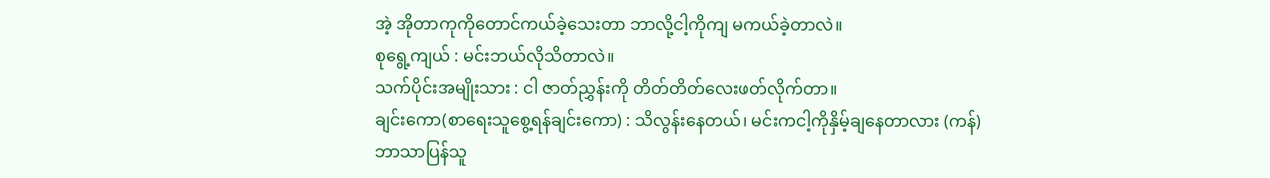အဲ့ အိုတာကုကိုတောင်ကယ်ခဲ့သေးတာ ဘာလို့ငါ့ကိုကျ မကယ်ခဲ့တာလဲ။
စုရွေ့ကျယ် : မင်းဘယ်လိုသိတာလဲ။
သက်ပိုင်းအမျိုးသား : ငါ ဇာတ်ညွှန်းကို တိတ်တိတ်လေးဖတ်လိုက်တာ။
ချင်းကော(စာရေးသူစွေ့ရန်ချင်းကော) : သိလွန်းနေတယ်၊ မင်းကငါ့ကိုနှိမ့်ချနေတာလား (ကန်)
ဘာသာပြန်သူ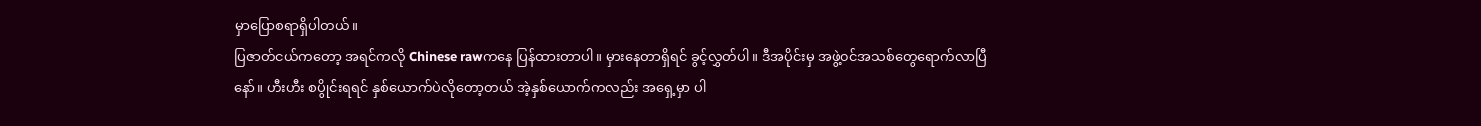မှာပြောစရာရှိပါတယ်။
ပြဇာတ်ငယ်ကတော့ အရင်ကလို Chinese rawကနေ ပြန်ထားတာပါ။ မှားနေတာရှိရင် ခွင့်လွှတ်ပါ။ ဒီအပိုင်းမှ အဖွဲ့၀င်အသစ်တွေရောက်လာပြီနော်။ ဟီးဟီး စပွိုင်းရရင် နှစ်ယောက်ပဲလိုတော့တယ် အဲ့နှစ်ယောက်ကလည်း အရှေ့မှာ ပါ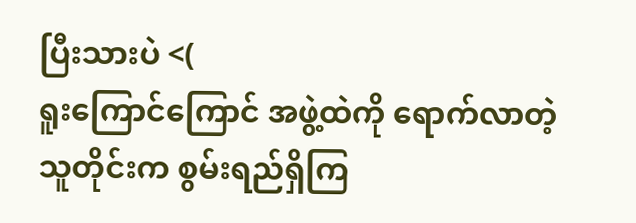ပြီးသားပဲ <(
ရူးကြောင်ကြောင် အဖွဲ့ထဲကို ရောက်လာတဲ့သူတိုင်းက စွမ်းရည်ရှိကြ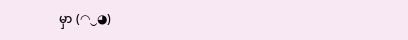မှာ (◠‿◕)